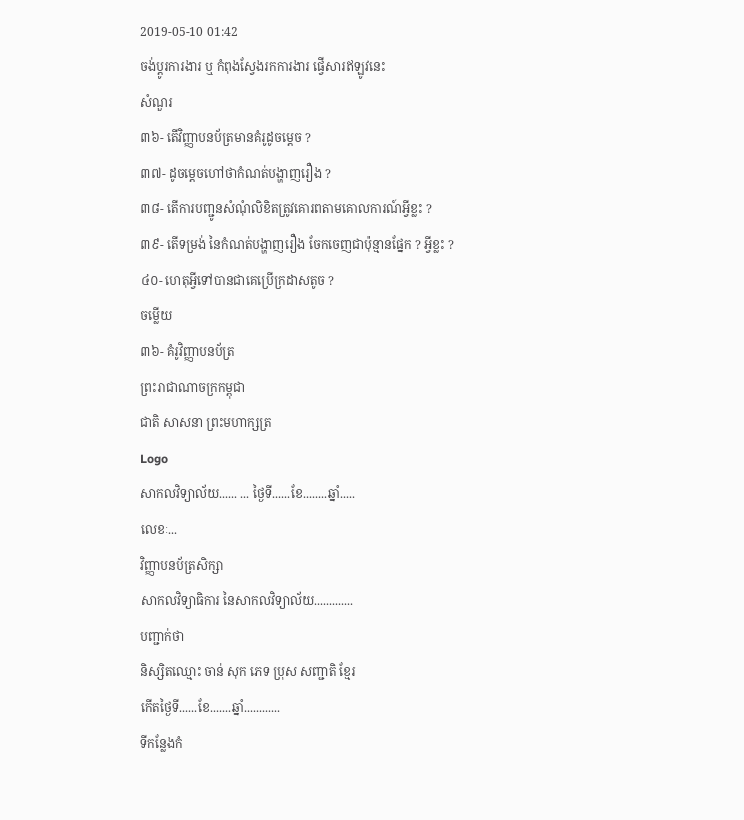2019-05-10 01:42
ចង់ប្តូរការងារ ឬ កំពុងស្វែងរកការងារ ផ្វើសារឥឡូវនេះ
សំណួរ
៣៦- តើវិញ្ញាបនប័ត្រមានគំរូដូចម្តេច ?
៣៧- ដូចម្តេចហៅថាកំណត់បង្ហាញរឿង ?
៣៨- តើការបញ្ជូនសំណុំលិខិតត្រូវគោរពតាមគោលការណ៍អ្វីខ្លះ ?
៣៩- តើទម្រង់ នៃកំណត់បង្ហាញរឿង ចែកចេញជាប៉ុន្មានផ្នែក ? អ្វីខ្លះ ?
៤០- ហេតុអ្វីទៅបានជាគេប្រើក្រដាសតូច ?
ចម្លើយ
៣៦- គំរូវិញ្ញាបនប័ត្រ
ព្រះរាជាណាចក្រកម្ពុជា
ជាតិ សាសនា ព្រះមហាក្សត្រ
Logo
សាកលវិទ្យាល័យ...... ... ថ្ងៃទី......ខែ........ឆ្នាំ.....
លេខៈ...
វិញ្ញាបនប័ត្រសិក្សា
សាកលវិទ្យាធិការ នៃសាកលវិទ្យាល័យ.............
បញ្ជាក់ថា
និស្សិតឈ្មោះ ចាន់ សុក ភេទ ប្រុស សញ្ជាតិ ខ្មែរ
កើតថ្ងៃទី......ខែ.......ឆ្នាំ............
ទីកន្លែងកំ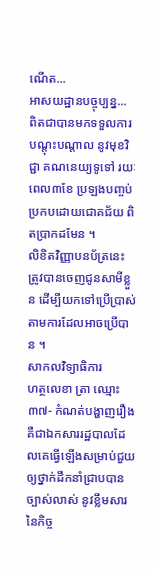ណើត...
អាសយដ្ឋានបច្ចុប្បន្ន...
ពិតជាបានមកទទួលការបណ្តុះបណ្តាល នូវមុខវិជ្ជា គណនេយ្យទូទៅ រយៈពេល៣ខែ ប្រឡងបញ្ចប់ប្រកបដោយជោគជ័យ ពិតប្រាកដមែន ។
លិខិតវិញ្ញាបនប័ត្រនេះ ត្រូវបានចេញជូនសាមីខ្លួន ដើម្បីយកទៅប្រើប្រាស់ តាមការដែលអាចប្រើបាន ។
សាកលវិទ្យាធិការ
ហត្ថលេខា ត្រា ឈ្មោះ
៣៧- កំណត់បង្ហាញរឿង គឺជាឯកសាររដ្ឋបាលដែលគេធ្វើឡើងសម្រាប់ជួយឲ្យថ្នាក់ដឹកនាំជ្រាបបានច្បាស់លាស់ នូវខ្លឹមសារនៃកិច្ច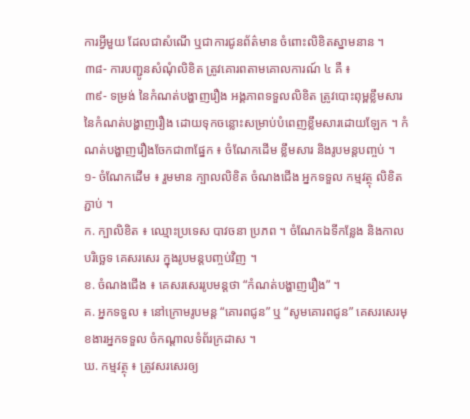ការអ្វីមួយ ដែលជាសំណើ ឬជាការជូនព័ត៌មាន ចំពោះលិខិតស្នាមនាន ។
៣៨- ការបញ្ជូនសំណុំលិខិត ត្រូវគោរពតាមគោលការណ៍ ៤ គឺ ៖
៣៩- ទម្រង់ នៃកំណត់បង្ហាញរឿង អង្គភាពទទួលលិខិត ត្រូវបោះពុម្ពខ្លឹមសារនៃកំណត់បង្ហាញរឿង ដោយទុកចន្លោះសម្រាប់បំពេញខ្លឹមសារដោយឡែក ។ កំណត់បង្ហាញរឿងចែកជា៣ផ្នែក ៖ ចំណែកដើម ខ្លឹមសារ និងរូបមន្តបញ្ចប់ ។
១- ចំណែកដើម ៖ រួមមាន ក្បាលលិខិត ចំណងជើង អ្នកទទួល កម្មវត្ថុ លិខិតភ្ជាប់ ។
ក. ក្បាលិខិត ៖ ឈ្មោះប្រទេស បាវចនា ប្រភព ។ ចំណែកឯទីកន្លែង និងកាលបរិច្ឆេទ គេសរសេរ ក្នុងរូបមន្តបញ្ចប់វិញ ។
ខ. ចំណងជើង ៖ គេសរសេររូបមន្តថា “កំណត់បង្ហាញរឿង” ។
គ. អ្នកទទួល ៖ នៅក្រោមរូបមន្ត “គោរពជូន” ឬ “សូមគោរពជូន” គេសរសេរមុខងារអ្នកទទួល ចំកណ្តាលទំព័រក្រដាស ។
ឃ. កម្មវត្ថុ ៖ ត្រូវសរសេរឲ្យ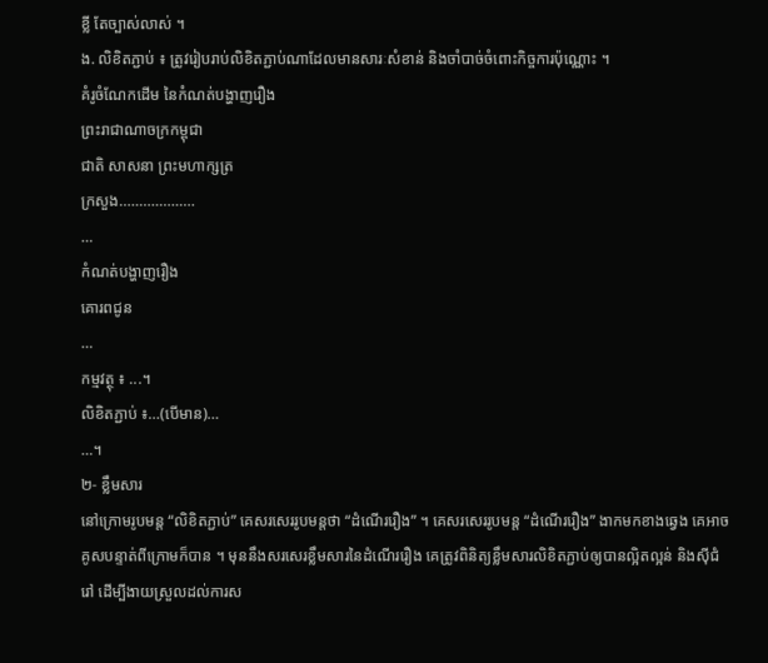ខ្លី តែច្បាស់លាស់ ។
ង. លិខិតភ្ជាប់ ៖ ត្រូវរៀបរាប់លិខិតភ្ជាប់ណាដែលមានសារៈសំខាន់ និងចាំបាច់ចំពោះកិច្ចការប៉ុណ្ណោះ ។
គំរូចំណែកដើម នៃកំណត់បង្ហាញរឿង
ព្រះរាជាណាចក្រកម្ពុជា
ជាតិ សាសនា ព្រះមហាក្សត្រ
ក្រសួង...................
...
កំណត់បង្ហាញរឿង
គោរពជូន
...
កម្មវត្ថុ ៖ ...។
លិខិតភ្ជាប់ ៖...(បើមាន)...
...។
២- ខ្លឹមសារ
នៅក្រោមរូបមន្ត “លិខិតភ្ជាប់” គេសរសេររូបមន្តថា “ដំណើររឿង” ។ គេសរសេររូបមន្ត “ដំណើររឿង” ងាកមកខាងឆ្វេង គេអាចគូសបន្ទាត់ពីក្រោមក៏បាន ។ មុននឹងសរសេរខ្លឹមសារនៃដំណើររឿង គេត្រូវពិនិត្យខ្លឹមសារលិខិតភ្ជាប់ឲ្យបានល្អិតល្អន់ និងស៊ីជំរៅ ដើម្បីងាយស្រួលដល់ការស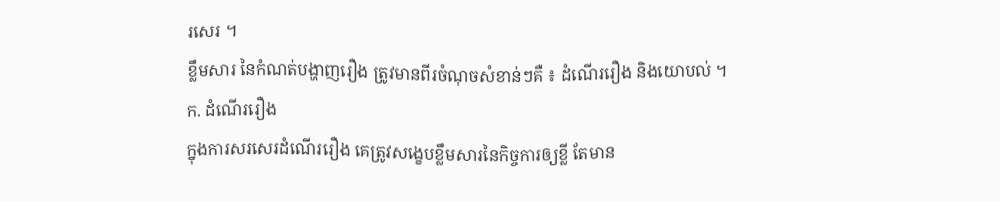រសេរ ។
ខ្លឹមសារ នៃកំណត់បង្ហាញរឿង ត្រូវមានពីរចំណុចសំខាន់ៗគឺ ៖ ដំណើររឿង និងយោបល់ ។
ក. ដំណើររឿង
ក្នុងការសរសេរដំណើររឿង គេត្រូវសង្ខេបខ្លឹមសារនៃកិច្ចការឲ្យខ្លី តែមាន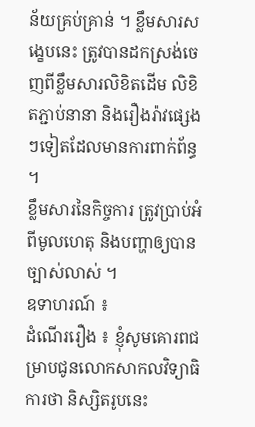ន័យគ្រប់គ្រាន់ ។ ខ្លឹមសារសង្ខេបនេះ ត្រូវបានដកស្រង់ចេញពីខ្លឹមសារលិខិតដើម លិខិតភ្ជាប់នានា និងរឿងរ៉ាវផ្សេងៗទៀតដែលមានការពាក់ព័ន្ធ ។
ខ្លឹមសារនៃកិច្ចការ ត្រូវប្រាប់អំពីមូលហេតុ និងបញ្ហាឲ្យបានច្បាស់លាស់ ។
ឧទាហរណ៍ ៖
ដំណើររឿង ៖ ខ្ញុំសូមគោរពជម្រាបជូនលោកសាកលវិទ្យាធិការថា និស្សិតរូបនេះ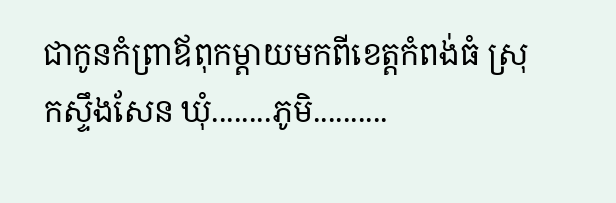ជាកូនកំព្រាឪពុកម្តាយមកពីខេត្តកំពង់ធំ ស្រុកស្ទឹងសែន ឃុំ........ភូមិ..........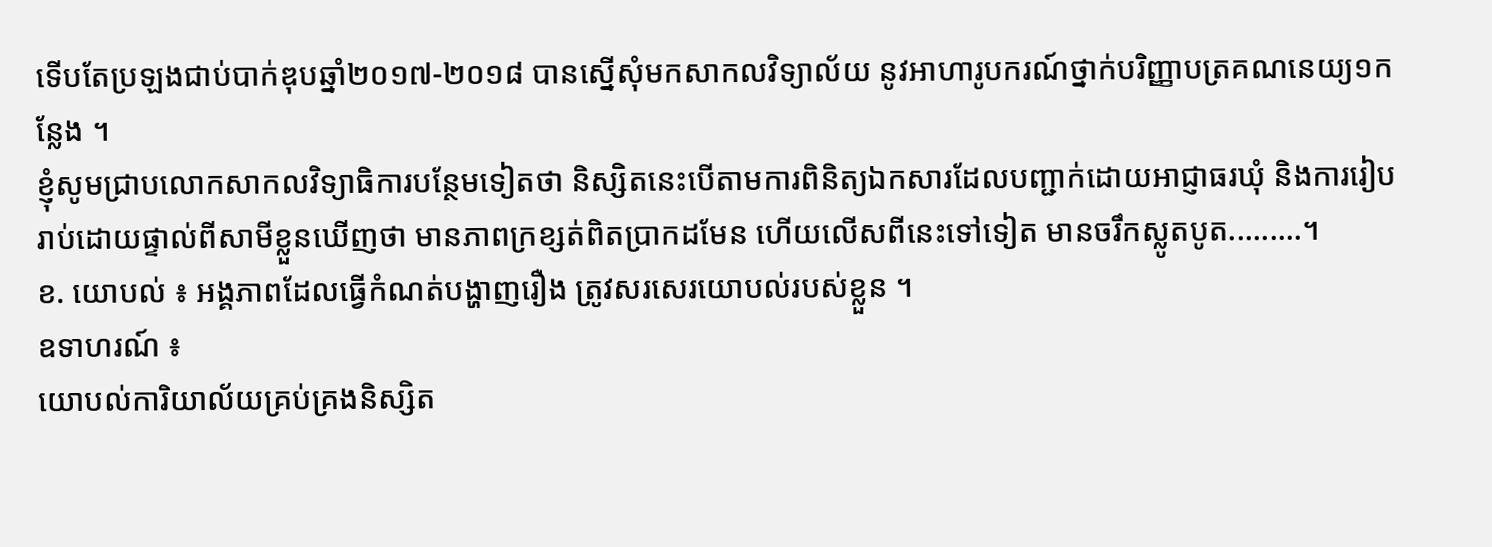ទើបតែប្រឡងជាប់បាក់ឌុបឆ្នាំ២០១៧-២០១៨ បានស្នើសុំមកសាកលវិទ្យាល័យ នូវអាហារូបករណ៍ថ្នាក់បរិញ្ញាបត្រគណនេយ្យ១កន្លែង ។
ខ្ញុំសូមជ្រាបលោកសាកលវិទ្យាធិការបន្ថែមទៀតថា និស្សិតនេះបើតាមការពិនិត្យឯកសារដែលបញ្ជាក់ដោយអាជ្ញាធរឃុំ និងការរៀបរាប់ដោយផ្ទាល់ពីសាមីខ្លួនឃើញថា មានភាពក្រខ្សត់ពិតប្រាកដមែន ហើយលើសពីនេះទៅទៀត មានចរឹកស្លូតបូត.........។
ខ. យោបល់ ៖ អង្គភាពដែលធ្វើកំណត់បង្ហាញរឿង ត្រូវសរសេរយោបល់របស់ខ្លួន ។
ឧទាហរណ៍ ៖
យោបល់ការិយាល័យគ្រប់គ្រងនិស្សិត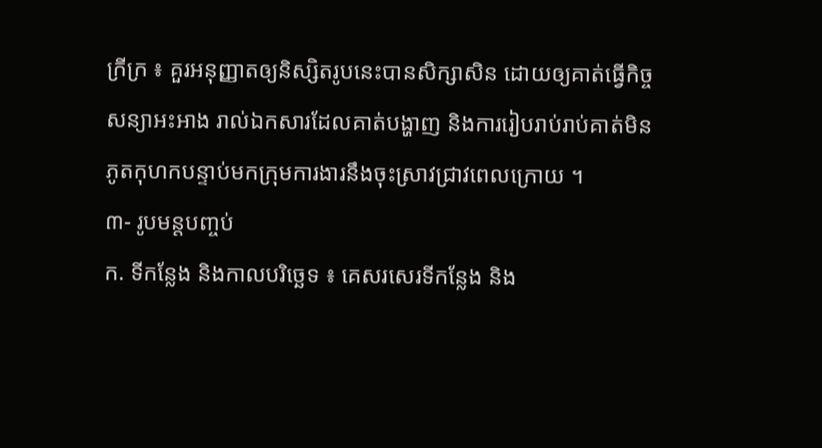ក្រីក្រ ៖ គួរអនុញ្ញាតឲ្យនិស្សិតរូបនេះបានសិក្សាសិន ដោយឲ្យគាត់ធ្វើកិច្ចសន្យាអះអាង រាល់ឯកសារដែលគាត់បង្ហាញ និងការរៀបរាប់រាប់គាត់មិនភូតកុហកបន្ទាប់មកក្រុមការងារនឹងចុះស្រាវជ្រាវពេលក្រោយ ។
៣- រូបមន្តបញ្ចប់
ក. ទីកន្លែង និងកាលបរិច្ឆេទ ៖ គេសរសេរទីកន្លែង និង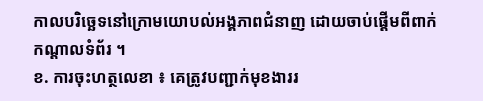កាលបរិច្ឆេទនៅក្រោមយោបល់អង្គភាពជំនាញ ដោយចាប់ផ្តើមពីពាក់កណ្តាលទំព័រ ។
ខ. ការចុះហត្ថលេខា ៖ គេត្រូវបញ្ជាក់មុខងាររ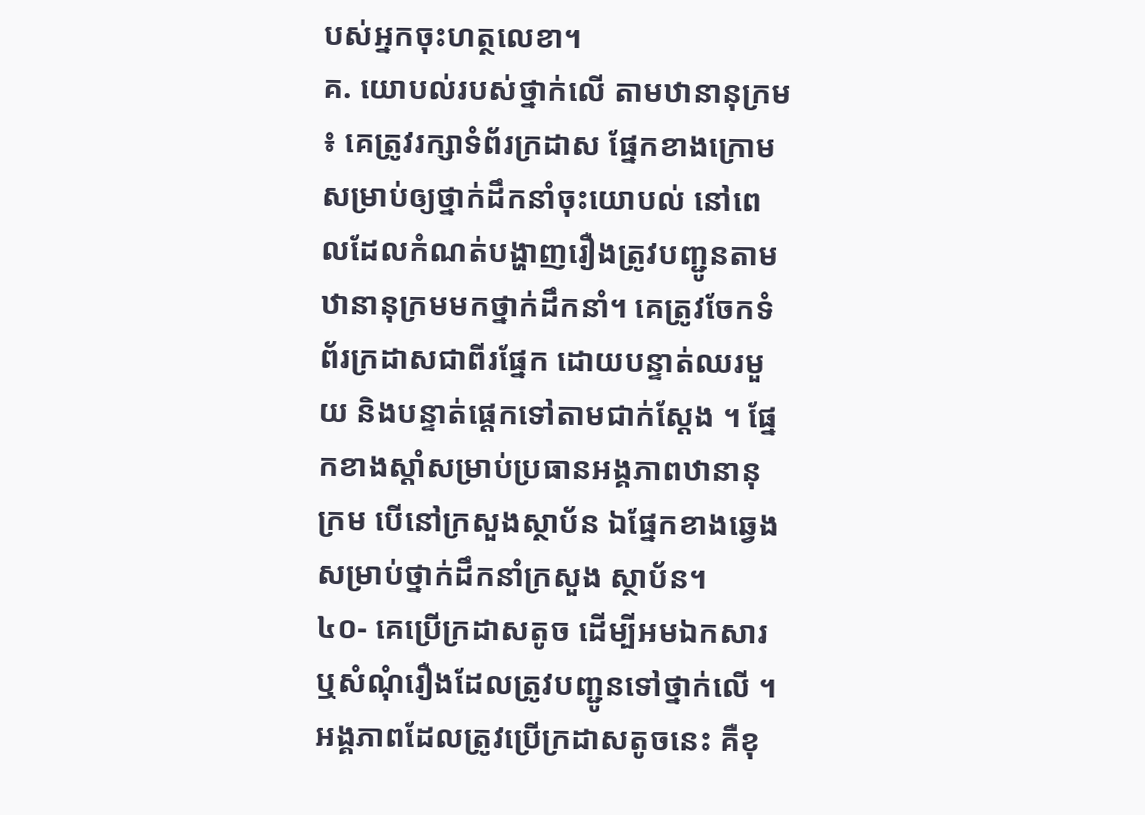បស់អ្នកចុះហត្ថលេខា។
គ. យោបល់របស់ថ្នាក់លើ តាមឋានានុក្រម ៖ គេត្រូវរក្សាទំព័រក្រដាស ផ្នែកខាងក្រោមសម្រាប់ឲ្យថ្នាក់ដឹកនាំចុះយោបល់ នៅពេលដែលកំណត់បង្ហាញរឿងត្រូវបញ្ជូនតាមឋានានុក្រមមកថ្នាក់ដឹកនាំ។ គេត្រូវចែកទំព័រក្រដាសជាពីរផ្នែក ដោយបន្ទាត់ឈរមួយ និងបន្ទាត់ផ្តេកទៅតាមជាក់ស្តែង ។ ផ្នែកខាងស្តាំសម្រាប់ប្រធានអង្គភាពឋានានុក្រម បើនៅក្រសួងស្ថាប័ន ឯផ្នែកខាងឆ្វេងសម្រាប់ថ្នាក់ដឹកនាំក្រសួង ស្ថាប័ន។
៤០- គេប្រើក្រដាសតូច ដើម្បីអមឯកសារ ឬសំណុំរឿងដែលត្រូវបញ្ជូនទៅថ្នាក់លើ ។ អង្គភាពដែលត្រូវប្រើក្រដាសតូចនេះ គឺខុ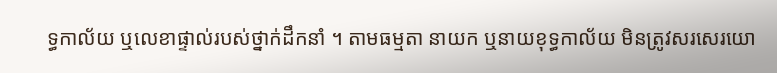ទ្ធកាល័យ ឬលេខាផ្ទាល់របស់ថ្នាក់ដឹកនាំ ។ តាមធម្មតា នាយក ឬនាយខុទ្ធកាល័យ មិនត្រូវសរសេរយោ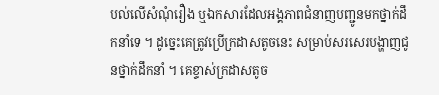បល់លើសំណុំរឿង ឬឯកសារដែលអង្គភាពជំនាញបញ្ជូនមកថ្នាក់ដឹកនាំទេ ។ ដូច្នេះគេត្រូវប្រើក្រដាសតូចនេះ សម្រាប់សរសេរបង្ហាញជូនថ្នាក់ដឹកនាំ ។ គេខ្ទាស់ក្រដាសតូច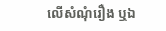លើសំណុំរឿង ឬឯ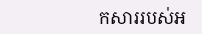កសាររបស់អ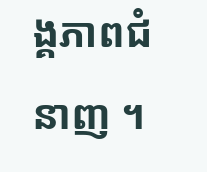ង្គភាពជំនាញ ។